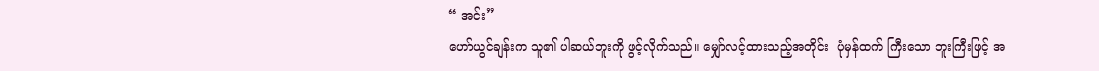“ အင်း”
ဟော်ယွင်ချန်းက သူ၏ ပါဆယ်ဘူးကို ဖွင့်လိုက်သည်။ မျှော်လင့်ထားသည့်အတိုင်း  ပုံမှန်ထက် ကြီးသော ဘူးကြီးဖြင့် အ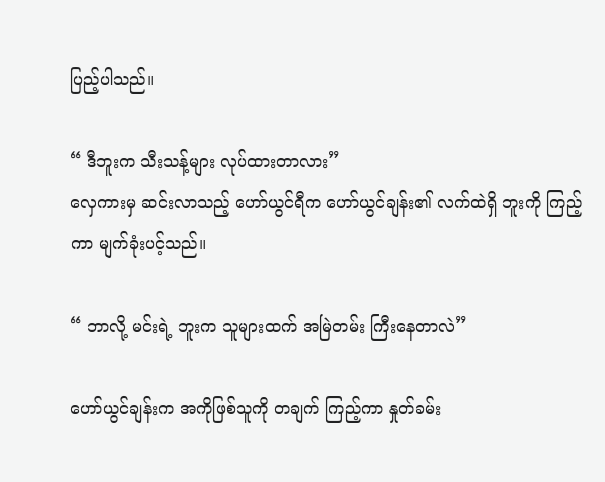ပြည့်ပါသည်။

“ ဒီဘူးက သီးသန့်များ လုပ်ထားတာလား”
လှေကားမှ ဆင်းလာသည့် ဟော်ယွင်ရီက ဟော်ယွင်ချန်း၏ လက်ထဲရှိ ဘူးကို ကြည့်ကာ မျက်ခုံးပင့်သည်။

“ ဘာလို့ မင်းရဲ့ ဘူးက သူများထက် အမြဲတမ်း ကြီးနေတာလဲ”

ဟော်ယွင်ချန်းက အကိုဖြစ်သူကို တချက် ကြည့်ကာ နှုတ်ခမ်း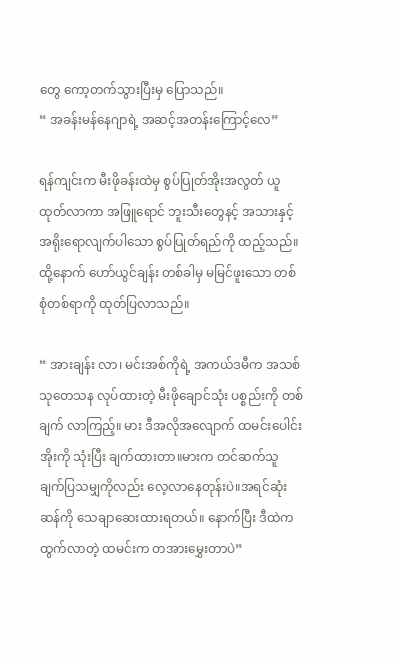တွေ ကော့တက်သွားပြီးမှ ပြောသည်။
“ အခန်းမန်နေဂျာရဲ့ အဆင့်အတန်းကြောင့်လေ”

ရန်ကျင်းက မီးဖိုခန်းထဲမှ စွပ်ပြုတ်အိုးအလွတ် ယူထုတ်လာကာ အဖြူရောင် ဘူးသီးတွေနင့် အသားနှင့်အရိုးရောလျက်ပါသော စွပ်ပြုတ်ရည်ကို ထည့်သည်။ထို့နောက် ဟော်ယွင်ချန်း တစ်ခါမှ မမြင်ဖူးသော တစ်စုံတစ်ရာကို ထုတ်ပြလာသည်။

“ အားချန်း လာ၊ မင်းအစ်ကိုရဲ့ အကယ်ဒမီက အသစ် သုတေသန လုပ်ထားတဲ့ မီးဖိုချောင်သုံး ပစ္စည်းကို တစ်ချက် လာကြည့်။ မား ဒီအလိုအလျောက် ထမင်းပေါင်းအိုးကို သုံးပြီး ချက်ထားတာ။မားက တင်ဆက်သူ ချက်ပြသမျှကိုလည်း လေ့လာနေတုန်းပဲ။အရင်ဆုံး ဆန်ကို သေချာဆေးထားရတယ်။ နောက်ပြီး ဒီထဲက ထွက်လာတဲ့ ထမင်းက တအားမွှေးတာပဲ”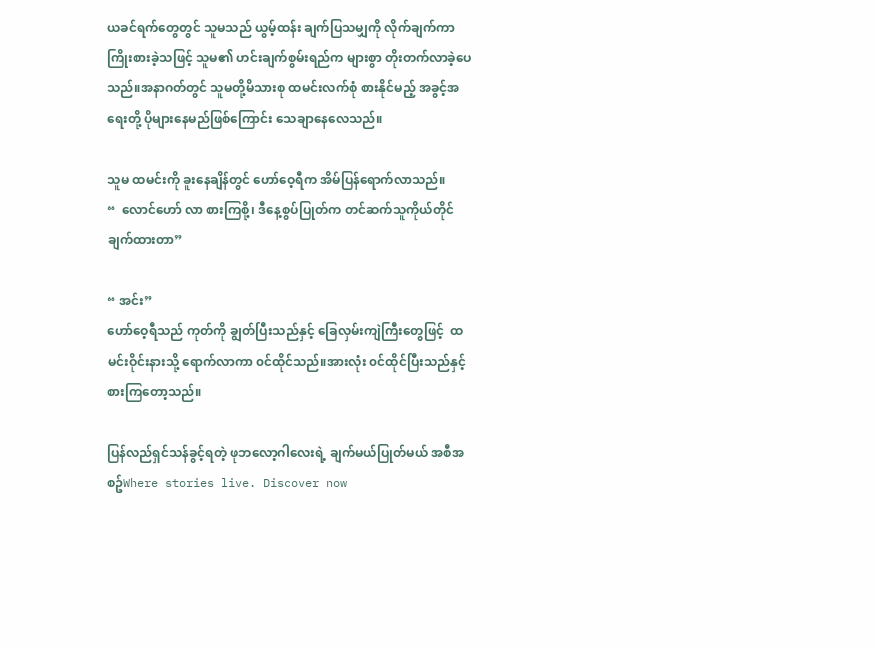ယခင်ရက်တွေတွင် သူမသည် ယွမ့်ထန်း ချက်ပြသမျှကို လိုက်ချက်ကာ ကြိုးစားခဲ့သဖြင့် သူမ၏ ဟင်းချက်စွမ်းရည်က များစွာ တိုးတက်လာခဲ့ပေသည်။အနာဂတ်တွင် သူမတို့မိသားစု ထမင်းလက်စုံ စားနိုင်မည့် အခွင့်အရေးတို့ ပိုများနေမည်ဖြစ်ကြောင်း သေချာနေလေသည်။

သူမ ထမင်းကို ခူးနေချိန်တွင် ဟော်ဝေ့ရီက အိမ်ပြန်ရောက်လာသည်။
“  လောင်ဟော် လာ စားကြစို့၊ ဒီနေ့စွပ်ပြုတ်က တင်ဆက်သူကိုယ်တိုင် ချက်ထားတာ”

“ အင်း”
ဟော်ဝေ့ရီသည် ကုတ်ကို ချွတ်ပြီးသည်နှင့် ခြေလှမ်းကျဲကြီးတွေဖြင့်  ထမင်းဝိုင်းနားသို့ ရောက်လာကာ ၀င်ထိုင်သည်။အားလုံး ၀င်ထိုင်ပြီးသည်နှင့် စားကြတော့သည်။

ပြန်လည်ရှင်သန်ခွင့်ရတဲ့ ဖုဘလော့ဂါလေးရဲ့ ချက်မယ်ပြုတ်မယ် အစီအစဥ်Where stories live. Discover now